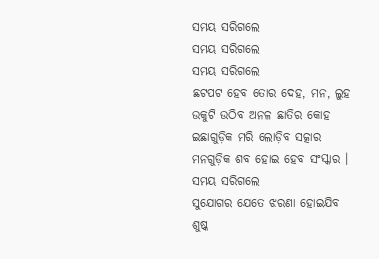ସମୟ ସରିଗଲେ
ସମୟ ସରିଗଲେ
ସମୟ ସରିଗଲେ
ଛଟପଟ ହେବ ତୋର ଦେହ, ମନ, ଲୁହ
ଉକୁଟି ଉଠିବ ଅନଳ ଛାତିର କୋହ
ଇଛାଗୁଡ଼ିକ ମରି ଲୋଡ଼ିବ ସତ୍କାର
ମନଗୁଡ଼ିକ ଶବ ହୋଇ ହେବ ସଂସ୍କାର ।
ସମୟ ସରିଗଲେ
ସୁଯୋଗର ଯେତେ ଝରଣା ହୋଇଯିବ ଶୁଷ୍କ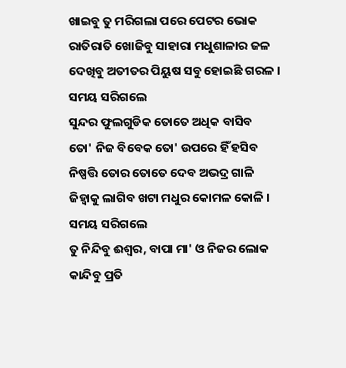ଖାଇବୁ ତୁ ମରିଗଲା ପରେ ପେଟର ଭୋକ
ରାତିରାତି ଖୋଜିବୁ ସାହାରା ମଧୁଶାଳାର ଜଳ
ଦେଖିବୁ ଅତୀତର ପିୟୁଷ ସବୁ ହୋଇଛି ଗରଳ ।
ସମୟ ସରିଗଲେ
ସୁନ୍ଦର ଫୁଲଗୁଡିକ ତୋତେ ଅଧିକ ବାସିବ
ତୋ' ନିଜ ବିବେକ ତୋ' ଉପରେ ହିଁ ହସିବ
ନିଷ୍ପତ୍ତି ତୋର ତୋତେ ଦେବ ଅଭଦ୍ର ଗାଳି
ଜିହ୍ୱାକୁ ଲାଗିବ ଖଟା ମଧୁର କୋମଳ କୋଳି ।
ସମୟ ସରିଗଲେ
ତୁ ନିନ୍ଦିବୁ ଈଶ୍ବର, ବାପା ମା' ଓ ନିଜର ଲୋକ
କାନ୍ଦିବୁ ପ୍ରତି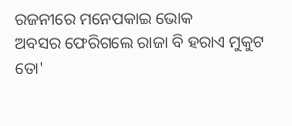ରଜନୀରେ ମନେପକାଇ ଭୋକ
ଅବସର ଫେରିଗଲେ ରାଜା ବି ହରାଏ ମୁକୁଟ
ତୋ'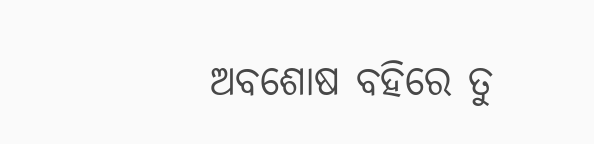ଅବଶୋଷ ବହିରେ ତୁ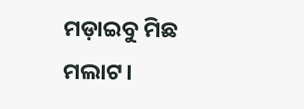ମଡ଼ାଇବୁ ମିଛ ମଲାଟ।